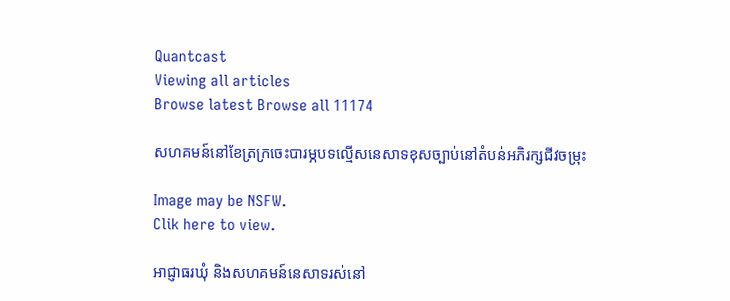Quantcast
Viewing all articles
Browse latest Browse all 11174

សហគមន៍នៅខែត្រក្រចេះបារម្ភបទល្មើសនេសាទខុសច្បាប់នៅតំបន់អភិរក្សជីវចម្រុះ

Image may be NSFW.
Clik here to view.

អាជ្ញាធរឃុំ និងសហគមន៍នេសាទរស់នៅ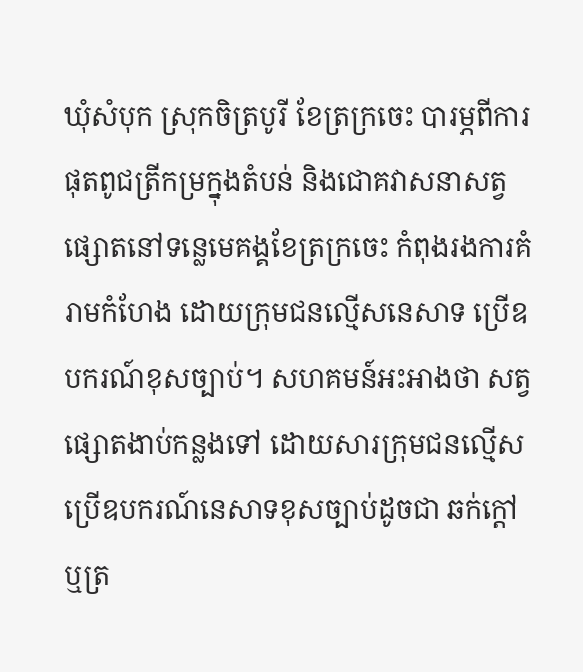ឃុំសំបុក ស្រុកចិត្របូរី ខែត្រក្រចេះ បារម្ភពីការផុតពូជត្រីកម្រក្នុងតំបន់ និងជោគវាសនាសត្វផ្សោតនៅទន្លេមេគង្គខែត្រក្រចេះ កំពុងរងការគំរាមកំហែង ដោយក្រុមជនល្មើសនេសាទ ប្រើឧបករណ៍ខុសច្បាប់។ សហគមន៍អះអាងថា សត្វផ្សោតងាប់កន្លងទៅ ដោយសារក្រុមជនល្មើសប្រើឧបករណ៍នេសាទខុសច្បាប់ដូចជា ឆក់ក្ដៅ ឬត្រ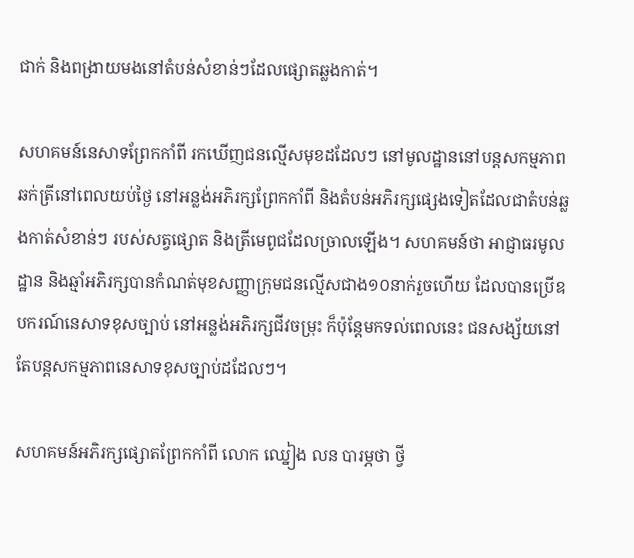ជាក់ និងពង្រាយមងនៅតំបន់សំខាន់ៗដែលផ្សោតឆ្លងកាត់។

សហគមន៍នេសាទព្រែកកាំពី រកឃើញជនល្មើសមុខដដែលៗ នៅមូលដ្ឋាននៅបន្តសកម្មភាពឆក់ត្រីនៅពេលយប់ថ្ងៃ នៅអន្លង់អភិរក្សព្រែកកាំពី និងតំបន់អភិរក្សផ្សេងទៀតដែលជាតំបន់ឆ្លងកាត់សំខាន់ៗ របស់សត្វផ្សោត និងត្រីមេពូជដែលច្រាលឡើង។ សហគមន៍ថា អាជ្ញាធរមូលដ្ឋាន និងឆ្មាំអភិរក្សបានកំណត់មុខសញ្ញាក្រុមជនល្មើសជាង១០នាក់រួចហើយ ដែលបានប្រើឧបករណ៍នេសាទខុសច្បាប់ នៅអន្លង់អភិរក្សជីវចម្រុះ ក៏ប៉ុន្តែមកទល់ពេលនេះ ជនសង្ស័យនៅតែបន្តសកម្មភាពនេសាទខុសច្បាប់ដដែលៗ។

សហគមន៍អភិរក្សផ្សោតព្រែកកាំពី លោក ឈ្នៀង លន បារម្ភថា ថ្វី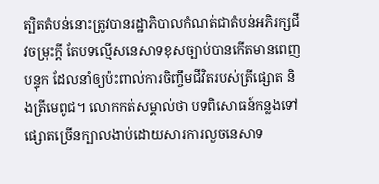ត្បិតតំបន់នោះត្រូវបានរដ្ឋាភិបាលកំណត់ជាតំបន់អភិរក្សជីវចម្រុះក្ដី តែបទល្មើសនេសាទខុសច្បាប់បានកើតមានពេញបន្ទុក ដែលនាំឲ្យប៉ះពាល់ការចិញ្ចឹមជីវិតរបស់ត្រីផ្សោត និងត្រីមេពូជ។ លោកកត់សម្គាល់ថា បទពិសោធន៍កន្លងទៅ ផ្សោតច្រើនក្បាលងាប់ដោយសារការលួចនេសាទ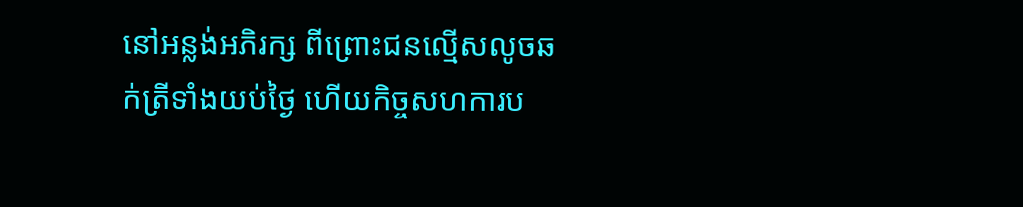នៅអន្លង់អភិរក្ស ពីព្រោះជនល្មើសលូចឆក់ត្រីទាំងយប់ថ្ងៃ ហើយកិច្ចសហការប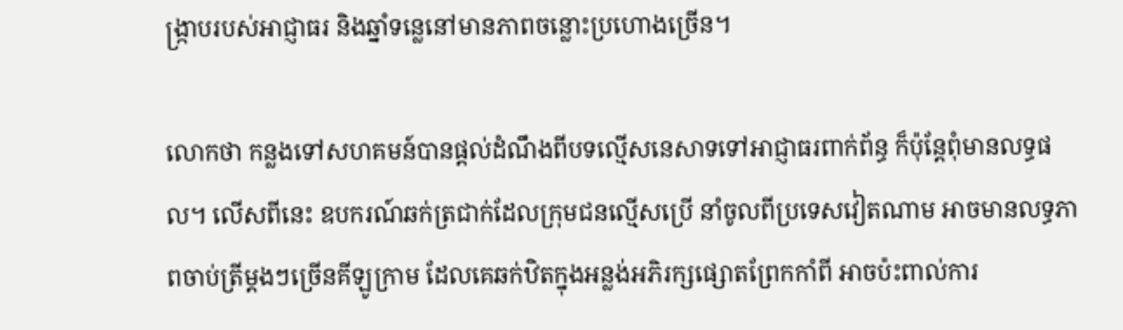ង្ក្រាបរបស់អាជ្ញាធរ និងឆ្នាំទន្លេនៅមានភាពចន្លោះប្រហោងច្រើន។

លោកថា កន្លងទៅសហគមន៍បានផ្ដល់ដំណឹងពីបទល្មើសនេសាទទៅអាជ្ញាធរពាក់ព័ន្ធ ក៏ប៉ុន្តែពុំមានលទ្ធផល។ លើសពីនេះ ឧបករណ៍ឆក់ត្រជាក់ដែលក្រុមជនល្មើសប្រើ នាំចូលពីប្រទេសវៀតណាម អាចមានលទ្ធភាពចាប់ត្រីម្ដងៗច្រើនគីឡូក្រាម ដែលគេឆក់ឋិតក្នុងអន្លង់អភិរក្សផ្សោតព្រែកកាំពី អាចប៉ះពាល់ការ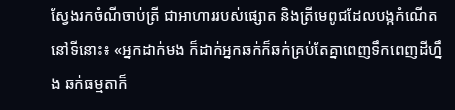ស្វែងរកចំណីចាប់ត្រី ជាអាហាររបស់ផ្សោត និងត្រីមេពូជដែលបង្កកំណើតនៅទីនោះ៖ «អ្នកដាក់មង ក៏ដាក់អ្នកឆក់ក៏ឆក់គ្រប់តែគ្នាពេញទឹកពេញដីហ្នឹង ឆក់ធម្មតាក៏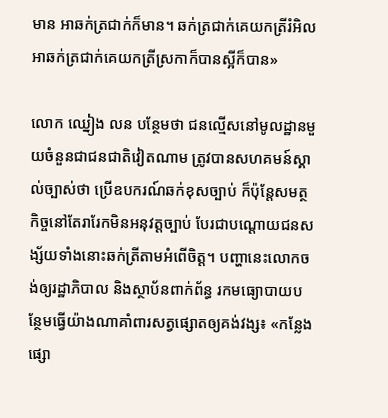មាន អាឆក់ត្រជាក់ក៏មាន។ ឆក់ត្រជាក់គេយកត្រីរំអិល អាឆក់ត្រជាក់គេយកត្រីស្រកាក៏បានស្អីក៏បាន»

លោក ឈ្នៀង លន បន្ថែមថា ជនល្មើសនៅមូលដ្ឋានមួយចំនួនជាជនជាតិវៀតណាម ត្រូវបានសហគមន៍ស្គាល់ច្បាស់ថា ប្រើឧបករណ៍ឆក់ខុសច្បាប់ ក៏ប៉ុន្តែសមត្ថកិច្ចនៅតែរារែកមិនអនុវត្តច្បាប់ បែរជាបណ្ដោយជនសង្ស័យទាំងនោះឆក់ត្រីតាមអំពើចិត្ត។ បញ្ហានេះលោកចង់ឲ្យរដ្ឋាភិបាល និងស្ថាប័នពាក់ព័ន្ធ រកមធ្យោបាយបន្ថែមធ្វើយ៉ាងណាគាំពារសត្វផ្សោតឲ្យគង់វង្ស៖ «កន្លែងផ្សោ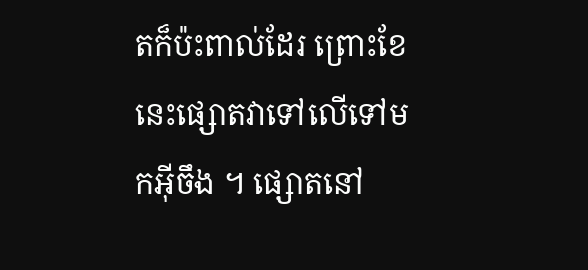តក៏ប៉ះពាល់ដែរ ព្រោះខែនេះផ្សោតវាទៅលើទៅមកអ៊ីចឹង ។ ផ្សោតនៅ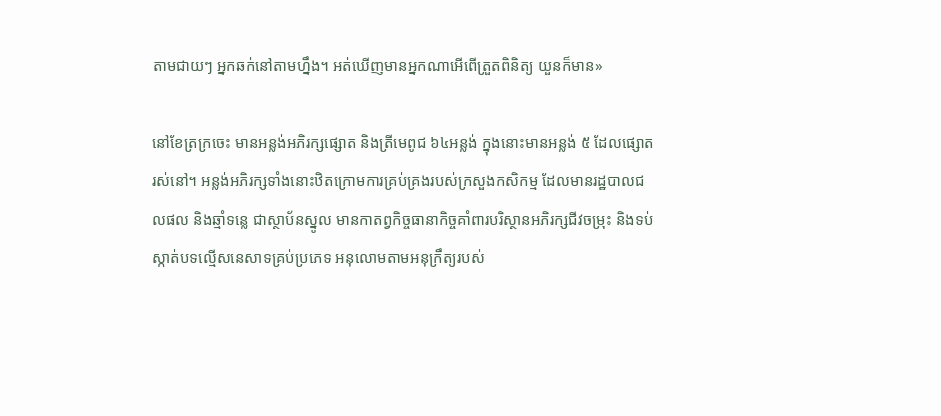តាមជាយៗ អ្នកឆក់នៅតាមហ្នឹង។ អត់ឃើញមានអ្នកណាអើពើត្រួតពិនិត្យ យួនក៏មាន»

នៅខែត្រក្រចេះ មានអន្លង់អភិរក្សផ្សោត និងត្រីមេពូជ ៦៤អន្លង់ ក្នុងនោះមានអន្លង់ ៥ ដែលផ្សោតរស់នៅ។ អន្លង់អភិរក្សទាំងនោះឋិតក្រោមការគ្រប់គ្រងរបស់ក្រសួងកសិកម្ម ដែលមានរដ្ឋបាលជលផល និងឆ្មាំទន្លេ ជាស្ថាប័នស្នូល មានកាតព្វកិច្ចធានាកិច្ចគាំពារបរិស្ថានអភិរក្សជីវចម្រុះ និងទប់ស្កាត់បទល្មើសនេសាទគ្រប់ប្រភេទ អនុលោមតាមអនុក្រឹត្យរបស់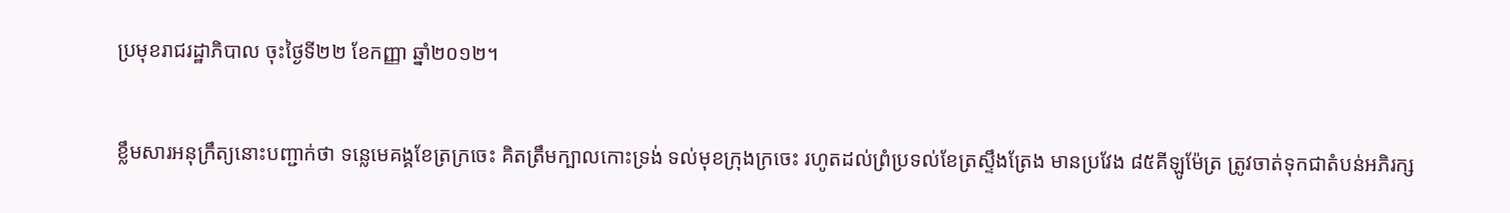ប្រមុខរាជរដ្ឋាភិបាល ចុះថ្ងៃទី២២ ខែកញ្ញា ឆ្នាំ២០១២។

ខ្លឹមសារអនុក្រឹត្យនោះបញ្ជាក់ថា ទន្លេមេគង្គខែត្រក្រចេះ គិតត្រឹមក្បាលកោះទ្រង់ ទល់មុខក្រុងក្រចេះ រហូតដល់ព្រំប្រទល់ខែត្រស្ទឹងត្រែង មានប្រវែង ៨៥គីឡូម៉ែត្រ ត្រូវចាត់ទុកជាតំបន់អភិរក្ស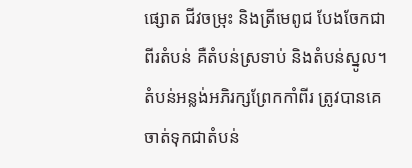ផ្សោត ជីវចម្រុះ និងត្រីមេពូជ បែងចែកជាពីរតំបន់ គឺតំបន់ស្រទាប់ និងតំបន់ស្នូល។ តំបន់អន្លង់អភិរក្សព្រែកកាំពីរ ត្រូវបានគេចាត់ទុកជាតំបន់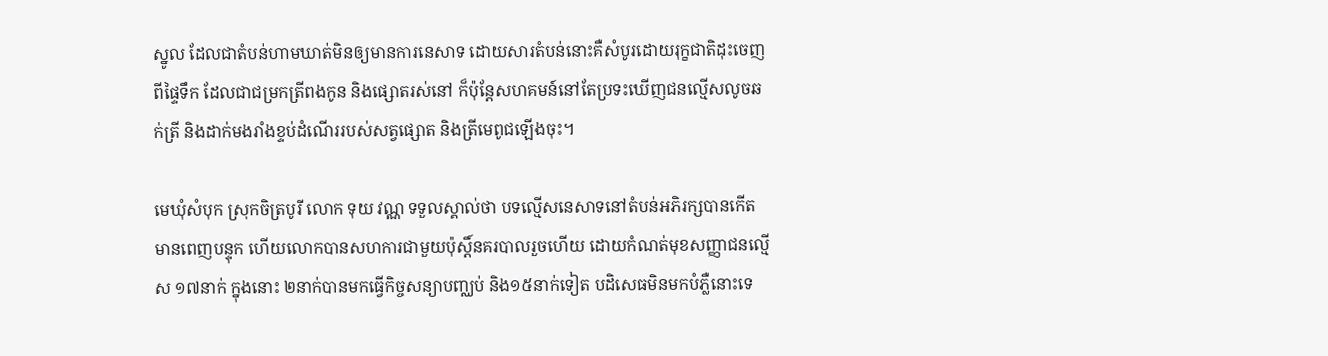ស្នូល ដែលជាតំបន់ហាមឃាត់មិនឲ្យមានការនេសាទ ដោយសារតំបន់នោះគឺសំបូរដោយរុក្ខជាតិដុះចេញពីផ្ទៃទឹក ដែលជាជម្រកត្រីពងកូន និងផ្សោតរស់នៅ ក៏ប៉ុន្តែសហគមន៍នៅតែប្រទះឃើញជនល្មើសលូចឆក់ត្រី និងដាក់មងរាំងខ្ទប់ដំណើររបស់សត្វផ្សោត និងត្រីមេពូជឡើងចុះ។

មេឃុំសំបុក ស្រុកចិត្របូរី លោក ទុយ វណ្ណ ទទួលស្គាល់ថា បទល្មើសនេសាទនៅតំបន់អភិរក្សបានកើតមានពេញបន្ទុក ហើយលោកបានសហការជាមួយប៉ុស្តិ៍នគរបាលរួចហើយ ដោយកំណត់មុខសញ្ញាជនល្មើស ១៧នាក់ ក្នុងនោះ ២នាក់បានមកធ្វើកិច្ចសន្យាបញ្ឈប់ និង១៥នាក់ទៀត បដិសេធមិនមកបំភ្លឺនោះទេ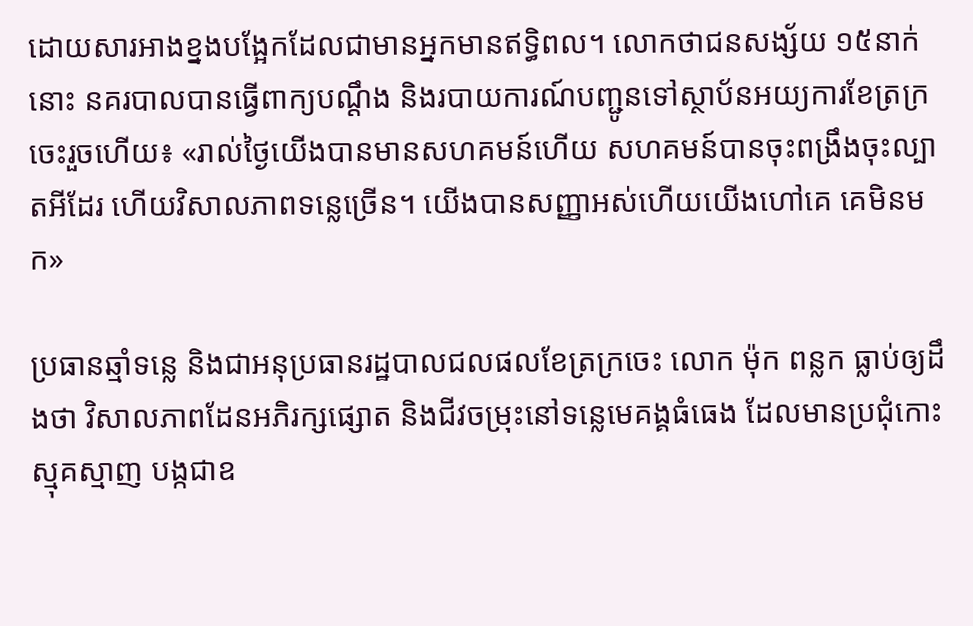ដោយសារអាងខ្នងបង្អែកដែលជាមានអ្នកមានឥទ្ធិពល។ លោកថាជនសង្ស័យ ១៥នាក់នោះ នគរបាលបានធ្វើពាក្យបណ្ដឹង និងរបាយការណ៍បញ្ជូនទៅស្ថាប័នអយ្យការខែត្រក្រចេះរួចហើយ៖ «រាល់ថ្ងៃយើងបានមានសហគមន៍ហើយ សហគមន៍បានចុះពង្រឹងចុះល្បាតអីដែរ ហើយវិសាលភាពទន្លេច្រើន។ យើងបានសញ្ញាអស់ហើយយើងហៅគេ គេមិនមក»

ប្រធានឆ្មាំទន្លេ និងជាអនុប្រធានរដ្ឋបាលជលផលខែត្រក្រចេះ លោក ម៉ុក ពន្លក ធ្លាប់ឲ្យដឹងថា វិសាលភាពដែនអភិរក្សផ្សោត និងជីវចម្រុះនៅទន្លេមេគង្គធំធេង ដែលមានប្រជុំកោះស្មុគស្មាញ បង្កជាឧ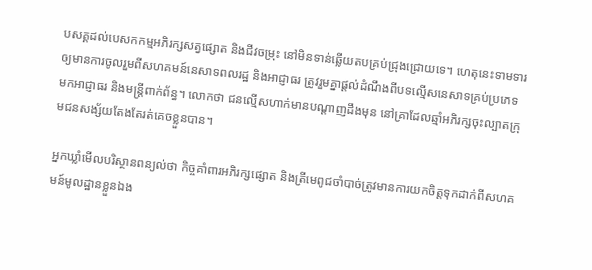បសគ្គដល់បេសកកម្មអភិរក្សសត្វផ្សោត និងជីវចម្រុះ នៅមិនទាន់ឆ្លើយតបគ្រប់ជ្រុងជ្រោយទេ។ ហេតុនេះទាមទារឲ្យមានការចូលរួមពីសហគមន៍នេសាទពលរដ្ឋ និងអាជ្ញាធរ ត្រូវរួមគ្នាផ្ដល់ដំណឹងពីបទល្មើសនេសាទគ្រប់ប្រភេទមកអាជ្ញាធរ និងមន្ត្រីពាក់ព័ន្ធ។ លោកថា ជនល្មើសហាក់មានបណ្ដាញដឹងមុន នៅគ្រាដែលឆ្មាំអភិរក្សចុះល្បាតក្រុមជនសង្ស័យតែងតែរត់គេចខ្លួនបាន។

អ្នកឃ្លាំមើលបរិស្ថានពន្យល់ថា កិច្ចគាំពារអភិរក្សផ្សោត និងត្រីមេពូជចាំបាច់ត្រូវមានការយកចិត្តទុកដាក់ពីសហគមន៍មូលដ្ឋានខ្លួនឯង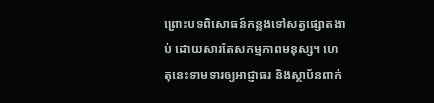ព្រោះបទពិសោធន៍កន្លងទៅសត្វផ្សោតងាប់ ដោយសារតែសកម្មភាពមនុស្ស។ ហេតុនេះទាមទារឲ្យអាជ្ញាធរ និងស្ថាប័នពាក់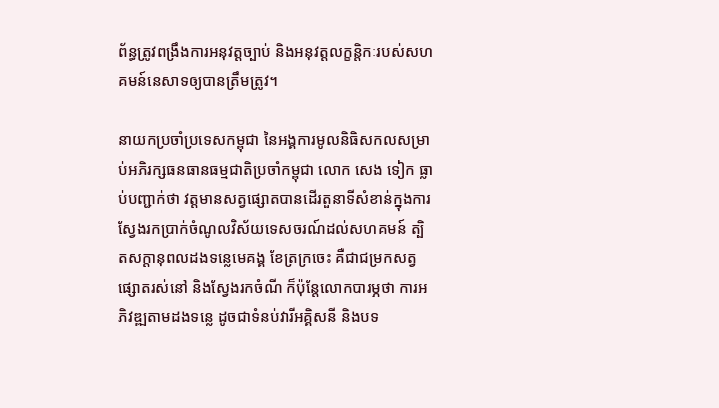ព័ន្ធត្រូវពង្រឹងការអនុវត្តច្បាប់ និងអនុវត្តលក្ខន្តិកៈរបស់សហគមន៍នេសាទឲ្យបានត្រឹមត្រូវ។

នាយកប្រចាំប្រទេសកម្ពុជា នៃអង្គការមូលនិធិសកលសម្រាប់អភិរក្សធនធានធម្មជាតិប្រចាំកម្ពុជា លោក សេង ទៀក ធ្លាប់បញ្ជាក់ថា វត្តមានសត្វផ្សោតបានដើរតួនាទីសំខាន់ក្នុងការស្វែងរកប្រាក់ចំណូលវិស័យទេសចរណ៍ដល់សហគមន៍ ត្បិតសក្ដានុពលដងទន្លេមេគង្គ ខែត្រក្រចេះ គឺជាជម្រកសត្វផ្សោតរស់នៅ និងស្វែងរកចំណី ក៏ប៉ុន្តែលោកបារម្ភថា ការអភិវឌ្ឍតាមដងទន្លេ ដូចជាទំនប់វារីអគ្គិសនី និងបទ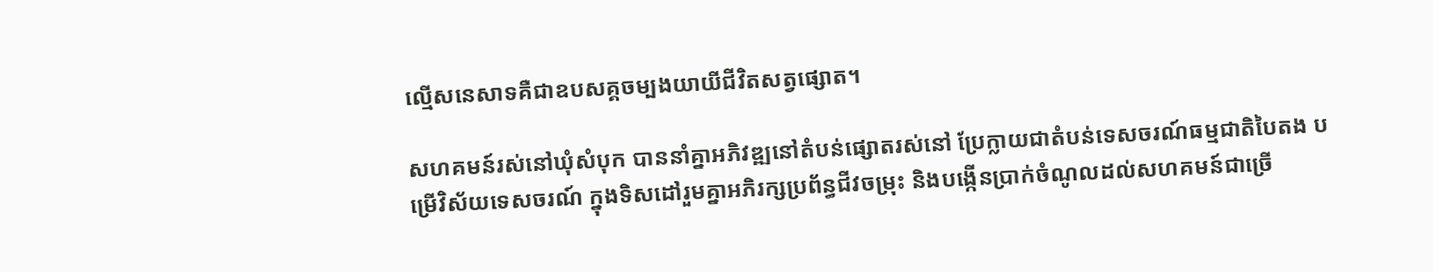ល្មើសនេសាទគឺជាឧបសគ្គចម្បងយាយីជីវិតសត្វផ្សោត។

សហគមន៍រស់នៅឃុំសំបុក បាននាំគ្នាអភិវឌ្ឍនៅតំបន់ផ្សោតរស់នៅ ប្រែក្លាយជាតំបន់ទេសចរណ៍ធម្មជាតិបៃតង បម្រើវិស័យទេសចរណ៍ ក្នុងទិសដៅរួមគ្នាអភិរក្សប្រព័ន្ធជីវចម្រុះ និងបង្កើនប្រាក់ចំណូលដល់សហគមន៍ជាច្រើ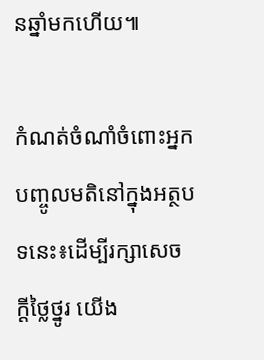នឆ្នាំមកហើយ៕

កំណត់ចំណាំចំពោះអ្នកបញ្ចូលមតិនៅក្នុងអត្ថបទនេះ៖ដើម្បីរក្សាសេចក្ដីថ្លៃថ្នូរ យើង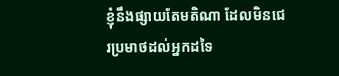ខ្ញុំនឹងផ្សាយតែមតិណា ដែលមិនជេរប្រមាថដល់អ្នកដទៃ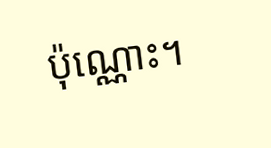ប៉ុណ្ណោះ។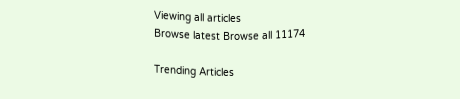Viewing all articles
Browse latest Browse all 11174

Trending Articles